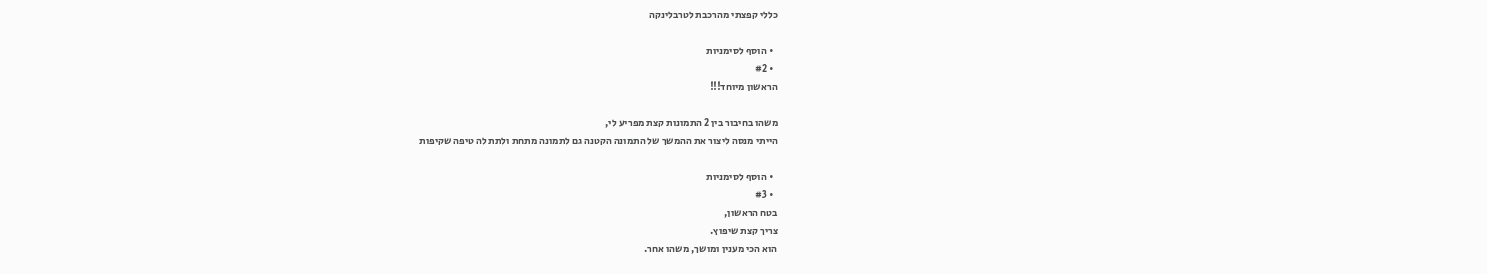כללי קפצתי מהרכבת לטרבלינקה

  • הוסף לסימניות
  • #2
הראשון מיוחד!!!

משהו בחיבור בין 2 התמונות קצת מפריע לי,
הייתי מנסה ליצור את ההמשך של התמונה הקטנה גם לתמונה מתחת ולתת לה טיפה שקיפות

  • הוסף לסימניות
  • #3
בטח הראשון,
צריך קצת שיפוץ.
הוא הכי מענין ומושך, משהו אחר.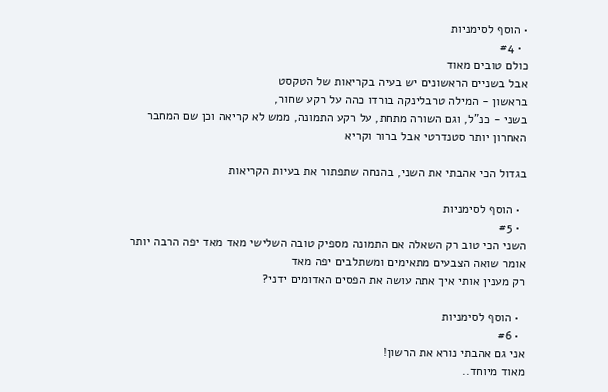• הוסף לסימניות
  • #4
כולם טובים מאוד
אבל בשניים הראשונים יש בעיה בקריאות של הטקסט
בראשון - המילה טרבלינקה בורדו כהה על רקע שחור,
בשני - כנ"ל, וגם השורה מתחת, על רקע התמונה, ממש לא קריאה וכן שם המחבר
האחרון יותר סטנדרטי אבל ברור וקריא

בגדול הכי אהבתי את השני, בהנחה שתפתור את בעיות הקריאות

  • הוסף לסימניות
  • #5
השני הכי טוב רק השאלה אם התמונה מספיק טובה השלישי מאד מאד יפה הרבה יותר אומר שואה הצבעים מתאימים ומשתלבים יפה מאד
רק מענין אותי איך אתה עושה את הפסים האדומים ידני?

  • הוסף לסימניות
  • #6
אני גם אהבתי נורא את הרשון!
מאוד מיוחד..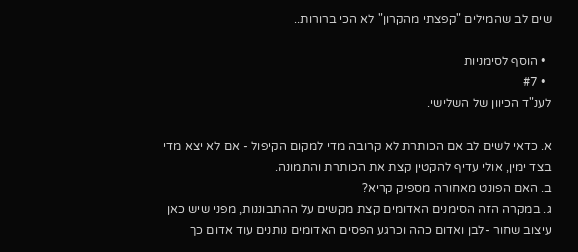שים לב שהמילים "קפצתי מהקרון" לא הכי ברורות..

  • הוסף לסימניות
  • #7
לענ"ד הכיוון של השלישי.

א. כדאי לשים לב אם הכותרת לא קרובה מדי למקום הקיפול - אם לא יצא מדי בצד ימין, אולי עדיף להקטין קצת את הכותרת והתמונה.
ב. האם הפונט מאחורה מספיק קריא?
ג. במקרה הזה הסימנים האדומים קצת מקשים על ההתבוננות, מפני שיש כאן עיצוב שחור -לבן ואדום כהה וכרגע הפסים האדומים נותנים עוד אדום כך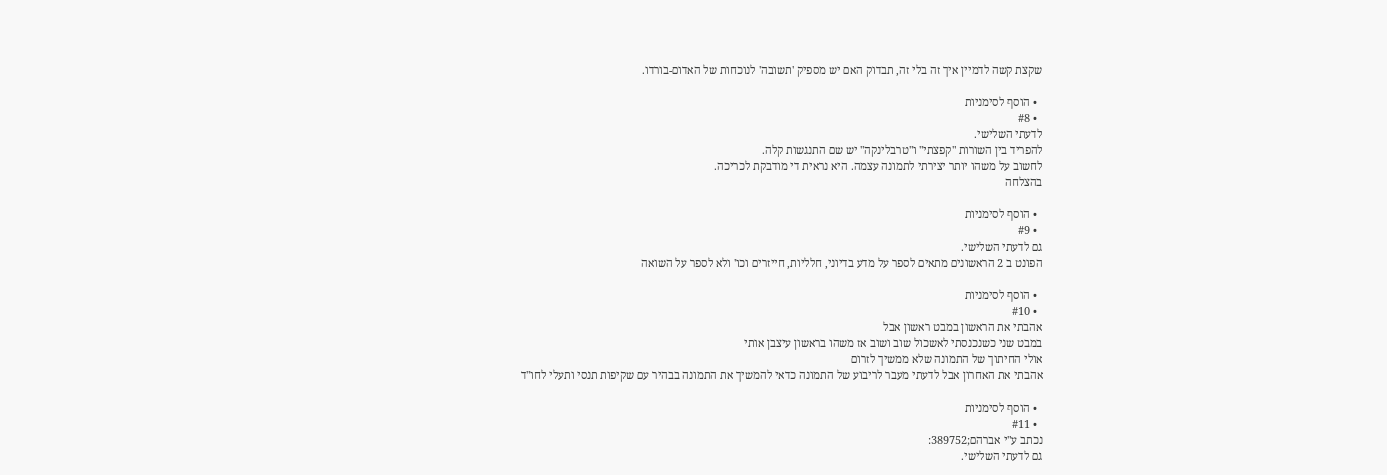שקצת קשה לדמיין איך זה בלי זה, תבדוק האם יש מספיק 'תשובה' לנוכחות של האדום-בורדו.

  • הוסף לסימניות
  • #8
לדעתי השלישי.
להפריד בין השורות "קפצתי" ו"טרבלינקה" יש שם התנגשות קלה.
לחשוב על משהו יותר יצירתי לתמונה עצמה. היא נראית די מודבקת לכריכה.
בהצלחה

  • הוסף לסימניות
  • #9
גם לדעתי השלישי.
הפונט ב 2 הראשונים מתאים לספר על מדע בדיוני, חלליות, חייזרים וכו' ולא לספר על השואה

  • הוסף לסימניות
  • #10
אהבתי את הראשון במבט ראשון אבל
במבט שני כשנכנסתי לאשכול שוב ושוב אז משהו בראשון עיצבן אותי
אולי החיתוך של התמונה שלא ממשיך לזרום
אהבתי את האחרון אבל לדעתי מעבר לריבוע של התמונה כדאי להמשיך את התמונה בבהיר עם שקיפות תנסי ותעלי לחו"ד

  • הוסף לסימניות
  • #11
נכתב ע"י אברהם;389752:
גם לדעתי השלישי.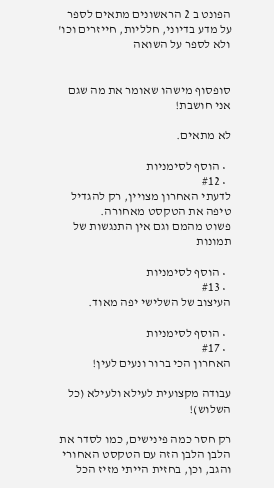הפונט ב 2 הראשונים מתאים לספר על מדע בדיוני, חלליות, חייזרים וכו' ולא לספר על השואה


סופסוף מישהו שאומר את מה שגם אני חושבת!

לא מתאים.

  • הוסף לסימניות
  • #12
לדעתי האחרון מצויין, רק להגדיל טיפה את הטקסט מאחורה.
פשוט מהמם וגם אין התנגשות של תמונות

  • הוסף לסימניות
  • #13
העיצוב של השלישי יפה מאוד.

  • הוסף לסימניות
  • #17
האחרון הכי ברור ונעים לעין!

עבודה מקצועית לעילא ולעילא (כל השלוש)!

רק חסר כמה פינישים, כמו לסדר את הלבן הלבן הזה עם הטקסט האחורי והגב, וכן, בחזית הייתי מזיז הכל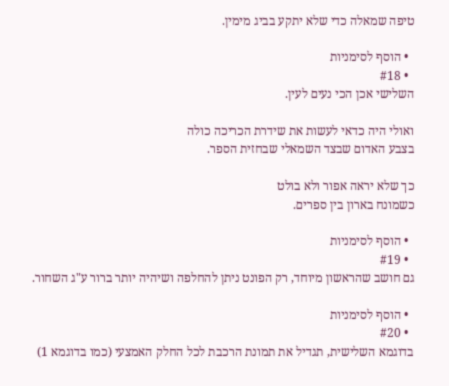טיפה שמאלה כדי שלא יתקע בביג מימין.

  • הוסף לסימניות
  • #18
השלישי אכן הכי נעים לעין.

ואולי היה כדאי לעשות את שידרת הכריכה כולה
בצבע האדום שבצד השמאלי שבחזית הספר.

כך שלא יראה אפור ולא בולט
כשמונח בארון בין ספרים.

  • הוסף לסימניות
  • #19
גם חושב שהראשון מיוחד, רק הפונט ניתן להחלפה ושיהיה יותר ברור ע"ג השחור.

  • הוסף לסימניות
  • #20
בדוגמא השלישית, תגדיל את תמונת הרכבת לכל החלק האמצעי (כמו בדוגמא 1)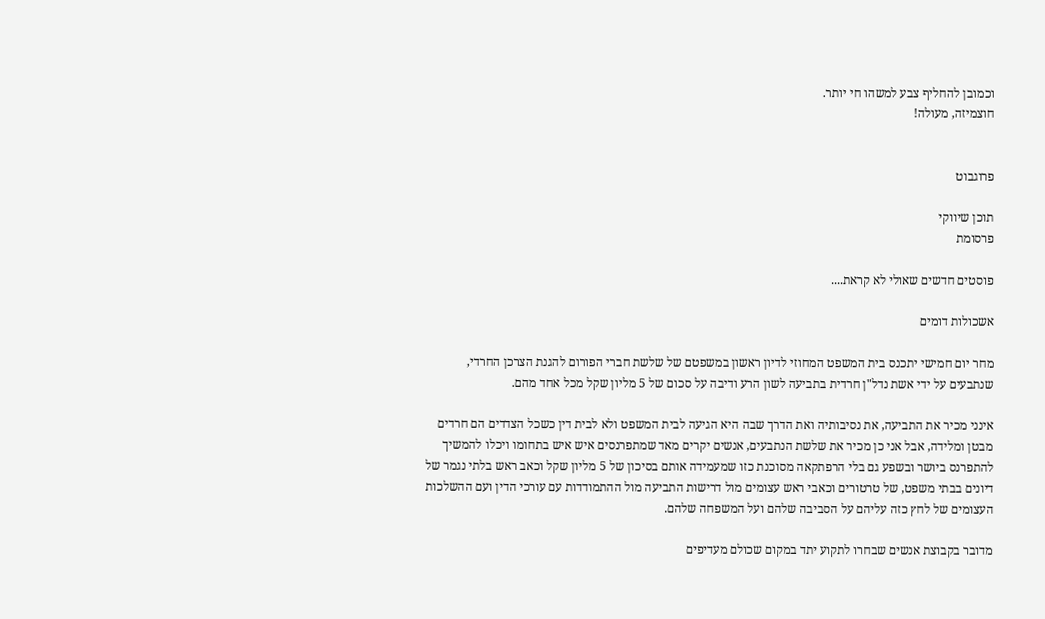וכמובן להחליף צבע למשהו חי יותר.
חוצמיזה, מעולה!


פרוגבוט

תוכן שיווקי
פרסומת

פוסטים חדשים שאולי לא קראת....

אשכולות דומים

מחר יום חמישי יתכנס בית המשפט המחוזי לדיון ראשון במשפטם של שלשת חברי הפורום להגנת הצרכן החרדי, שנתבעים על ידי אשת נדל"ן חרדית בתביעה לשון הרע ודיבה על סכום של 5 מליון שקל מכל אחד מהם.

אינני מכיר את התביעה, את נסיבותיה ואת הדרך שבה היא הגיעה לבית המשפט ולא לבית דין כשכל הצדדים הם חרדים מבטן ומלידה, אבל אני כן מכיר את שלשת הנתבעים, אנשים יקרים מאד שמתפרנסים איש איש בתחומו ויכלו להמשיך להתפרנס ביושר ובשפע גם בלי הרפתקאה מסוכנת כזו שמעמידה אותם בסיכון של 5 מליון שקל וכאב ראש בלתי נגמר של דיונים בבתי משפט, של טרטורים וכאבי ראש עצומים מול דרישות התביעה מול ההתמודדות עם עורכי הדין ועם ההשלכות העצומים של לחץ כזה עליהם על הסביבה שלהם ועל המשפחה שלהם.

מדובר בקבוצת אנשים שבחרו לתקוע יתד במקום שכולם מעדיפים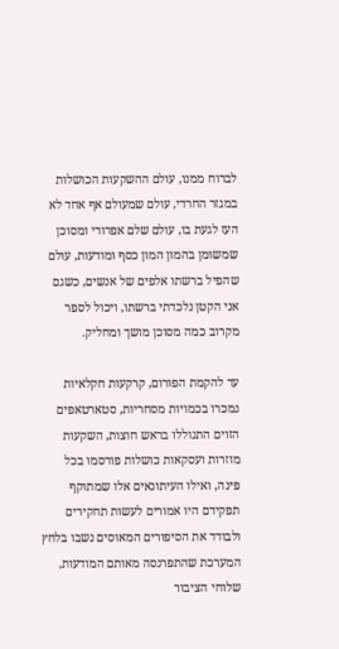לברוח ממנו, עולם ההשקעות הכושלות במגזר החרדי, עולם שמעולם אף אחד לא העז לגעת בו, עולם שלם אפרורי ומסוכן שמשומן בהמון המון כסף ומודעות, עולם שהפיל ברשתו אלפים של אנשים, כשגם אני הקטן נלכדתי ברשתו, ויכול לספר מקרוב כמה מסוכן מושך ומחליק.

עד להקמת הפורום, קרקעות חקלאיות נמכרו בכמויות מסחריות, סטארטאפים הזוים התגוללו בראש חוצות, השקעות מוזרות ועסקאות כושלות פורסמו בכל פינה, ואילו העיתונאים אלו שמתוקף תפקידם היו אמורים לעשות תחקירים ולבודד את הסיפורים המאוסים נשבו בלחץ המערכת שהתפרנסה מאותם המודעות, שלוחי הציבור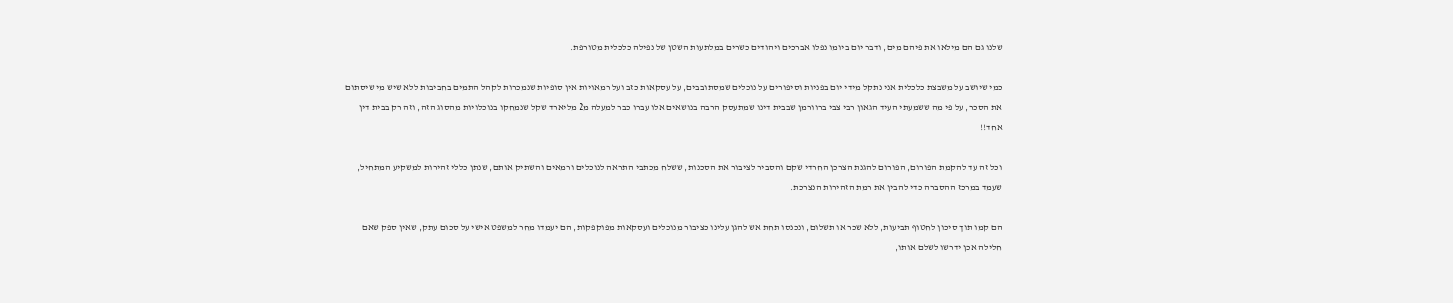שלנו גם הם מילאו את פיהם מים, ודבר יום ביומו נפלו אברכים ויהודים כשרים במלתעות השטן של נפילה כלכלית מטורפת.

כמי שיושב על משבצת כלכלית אני נתקל מידי יום בפניות וסיפורים על נוכלים שמסתובבים, על עסקאות כזב ועל רמאויות אין סופיות שנמכרות לקהל התמים בחביבות ללא שיש מי שיסתום את הסכר, על פי מה ששמעתי העיד הגאון רבי צבי ברוורמן שבבית דינו שמתעסק הרבה בנושאים אלו עברו כבר למעלה מ2 מליארד שקל שנמחקו בנוכלויות מהסוג הזה, וזה רק בבית דין אחד!!

וכל זה עד להקמת הפורום, הפורום להגנת הצרכן החרדי שקם והסביר לציבור את הסכנות, ששלח מכתבי התראה לנוכלים ורמאים והשתיק אותם, שנתן כללי זהירות למשקיע המתחיל, שעמד במרכז ההסברה כדי להבין את רמת הזהירות הנצרכת.

הם קמו תוך סיכון לחטוף תביעות, ללא שכר או תשלום, ונכנסו תחת אש להגן עלינו כציבור מנוכלים ועסקאות מפוקפקות, הם יעמדו מחר למשפט אישי על סכום עתק, שאין ספק שאם חלילה אכן ידרשו לשלם אותו,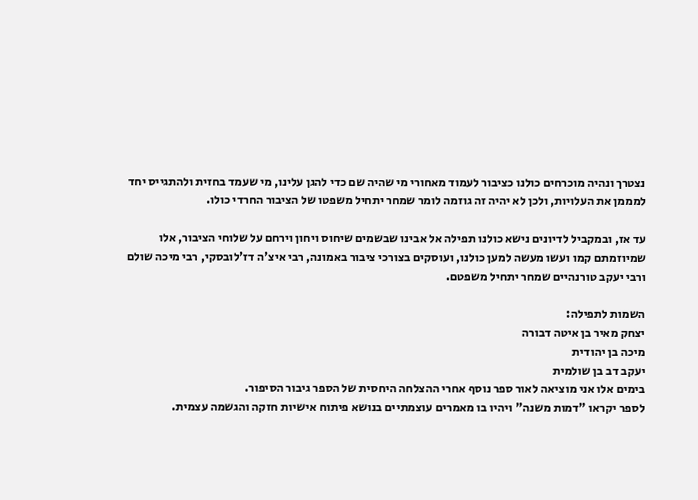נצטרך ונהיה מוכרחים כולנו כציבור לעמוד מאחורי מי שהיה שם כדי להגן עלינו, מי שעמד בחזית ולהתגייס יחד למממן את העלויות, ולכן לא יהיה זה גוזמה לומר שמחר יתחיל משפטו של הציבור החרדי כולו.

עד אז, ובמקביל לדיונים נישא כולנו תפילה אל אבינו שבשמים שיחוס ויחון וירחם על שלוחי הציבור, אלו שמיוזמתם קמו ועשו מעשה למען כולנו, ועוסקים בצורכי ציבור באמונה, רבי איצ'ה דז'לובסקי, רבי מיכה שולם ורבי יעקב טורנהיים שמחר יתחיל משפטם.

השמות לתפילה:
יצחק מאיר בן איטה דבורה
מיכה בן יהודית
יעקב דב בן שולמית
בימים אלו אני מוציאה לאור ספר נוסף אחרי ההצלחה היחסית של הספר גיבור הסיפור.
לספר יקראו "דמות משנה" ויהיו בו מאמרים עוצמתיים בנושא פיתוח אישיות חזקה והגשמה עצמית.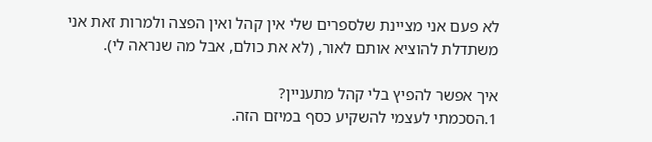לא פעם אני מציינת שלספרים שלי אין קהל ואין הפצה ולמרות זאת אני משתדלת להוציא אותם לאור, (לא את כולם, אבל מה שנראה לי).

איך אפשר להפיץ בלי קהל מתעניין?
1.הסכמתי לעצמי להשקיע כסף במיזם הזה.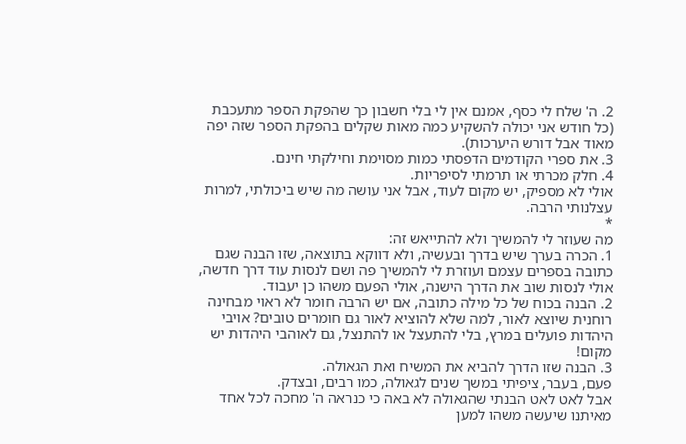2. ה' שלח לי כסף, אמנם אין לי בלי חשבון כך שהפקת הספר מתעכבת (כל חודש אני יכולה להשקיע כמה מאות שקלים בהפקת הספר שזה יפה מאוד אבל דורש היערכות).
3. את ספרי הקודמים הדפסתי כמות מסוימת וחילקתי חינם.
4. חלק מכרתי או תרמתי לסיפריות.
אולי לא מספיק, יש מקום לעוד, אבל אני עושה מה שיש ביכולתי, למרות עצלנותי הרבה.
*
מה שעוזר לי להמשיך ולא להתייאש זה:
1. הכרה בערך שיש בדרך ובעשיה, ולא דווקא בתוצאה, שזו הבנה שגם כתובה בספרים עצמם ועוזרת לי להמשיך פה ושם לנסות עוד דרך חדשה, אולי לנסות שוב את הדרך הישנה, אולי הפעם משהו כן יעבוד.
2. הבנה בכוח של כל מילה כתובה, אם יש הרבה חומר לא ראוי מבחינה רוחנית שיוצא לאור, למה שלא להוציא לאור גם חומרים טובים? אויבי היהדות פועלים במרץ, בלי להתעצל או להתנצל, גם לאוהבי היהדות יש מקום!
3. הבנה שזו הדרך להביא את המשיח ואת הגאולה.
פעם, בעבר, ציפיתי במשך שנים לגאולה, כמו רבים, ובצדק.
אבל לאט לאט הבנתי שהגאולה לא באה כי כנראה ה' מחכה לכל אחד מאיתנו שיעשה משהו למען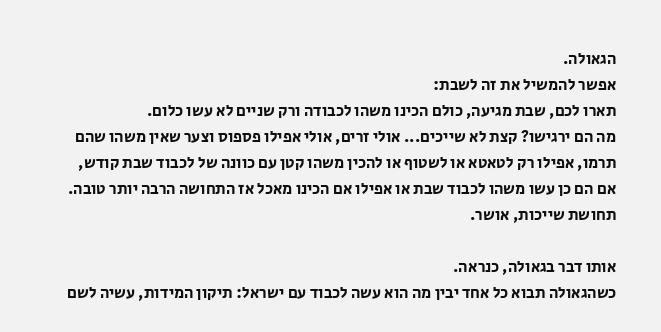הגאולה.
אפשר להמשיל את זה לשבת:
תארו לכם, שבת מגיעה, כולם הכינו משהו לכבודה ורק שניים לא עשו כלום.
מה הם ירגישו? קצת לא שייכים... אולי זרים, אולי אפילו פספוס וצער שאין משהו שהם תרמו, אפילו רק לטאטא או לשטוף או להכין משהו קטן עם כוונה של לכבוד שבת קודש,
אם הם כן עשו משהו לכבוד שבת או אפילו אם הכינו מאכל אז התחושה הרבה יותר טובה. תחושת שייכות, אושר.

אותו דבר בגאולה, כנראה.
כשהגאולה תבוא כל אחד יבין מה הוא עשה לכבוד עם ישראל: תיקון המידות, עשיה לשם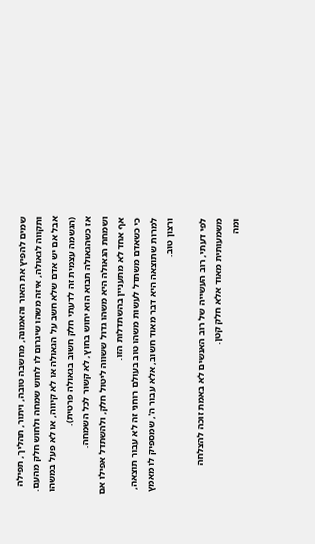שמים להפיץ את האור והאמונה, מחשבה טובה, ויתור, תהליך, תפילה ותקווה לגאולה, איזה משהו שיגרום לו לחוש שמחה ולחוש חלק מהעם.
אבל אם יש אדם שלא חשב על הגאולה או לא קיווה, או לא פעל במשהו (הגשמה עצמית זה לדעתי חלק חשוב בגאולה פרטית).
אז כשהגאולה תבוא הוא יחוש בחוץ, לא קשור לכל השמחה.
ושמחת הגאולה היא משהו גדול ששווה ליטול חלק, ולהשתדל אפילו אם אף אחד לא מתעניין בהשתדלות הזו.
כי כשאדם משתדל לעשות משהו טוב בעולם רוחני זה לא עבור תוצאה, למרות שתוצאה היא דבר מאוד חשוב, אלא עבור ה', שמספיק לו מאמץ ורצון טוב.

לפי דעתי, רוב העשייה של רוב האנשים לא באמת זוכה להצלחה משמעותית מאוד אלא חלק קטן.
ומה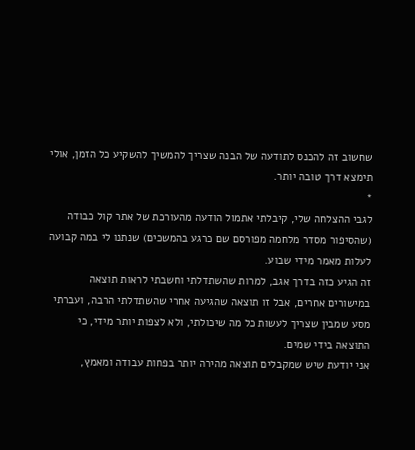שחשוב זה להכנס לתודעה של הבנה שצריך להמשיך להשקיע כל הזמן, אולי תימצא דרך טובה יותר.
*
לגבי ההצלחה שלי, קיבלתי אתמול הודעה מהעורכת של אתר קול כבודה (שהסיפור מסדר מלחמה מפורסם שם כרגע בהמשכים) שנתנו לי במה קבועה לעלות מאמר מידי שבוע.
זה הגיע כזה בדרך אגב, למרות שהשתדלתי וחשבתי לראות תוצאה במישורים אחרים, אבל זו תוצאה שהגיעה אחרי שהשתדלתי הרבה, ועברתי מסע שמבין שצריך לעשות כל מה שיכולתי, ולא לצפות יותר מידי, כי התוצאה בידי שמים.
אני יודעת שיש שמקבלים תוצאה מהירה יותר בפחות עבודה ומאמץ,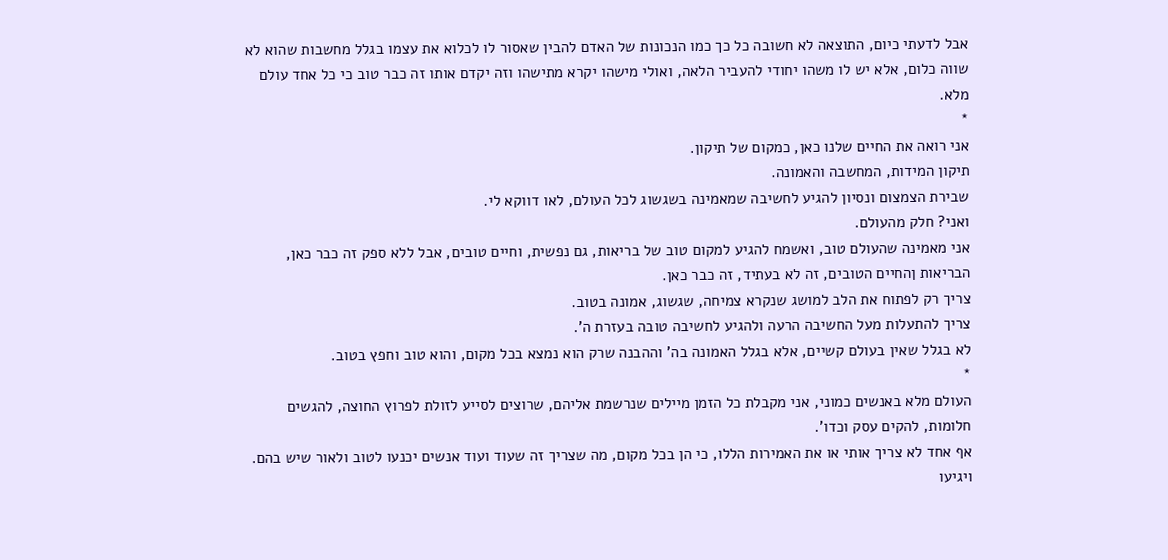אבל לדעתי כיום, התוצאה לא חשובה כל כך כמו הנכונות של האדם להבין שאסור לו לכלוא את עצמו בגלל מחשבות שהוא לא שווה כלום, אלא יש לו משהו יחודי להעביר הלאה, ואולי מישהו יקרא מתישהו וזה יקדם אותו זה כבר טוב כי כל אחד עולם מלא.
*
אני רואה את החיים שלנו כאן, כמקום של תיקון.
תיקון המידות, המחשבה והאמונה.
שבירת הצמצום ונסיון להגיע לחשיבה שמאמינה בשגשוג לכל העולם, לאו דווקא לי.
ואני? חלק מהעולם.
אני מאמינה שהעולם טוב, ואשמח להגיע למקום טוב של בריאות, גם נפשית, וחיים טובים, אבל ללא ספק זה כבר כאן, הבריאות ןהחיים הטובים, זה לא בעתיד, זה כבר כאן.
צריך רק לפתוח את הלב למושג שנקרא צמיחה, שגשוג, אמונה בטוב.
צריך להתעלות מעל החשיבה הרעה ולהגיע לחשיבה טובה בעזרת ה'.
לא בגלל שאין בעולם קשיים, אלא בגלל האמונה בה' וההבנה שרק הוא נמצא בכל מקום, והוא טוב וחפץ בטוב.
*
העולם מלא באנשים כמוני, אני מקבלת כל הזמן מיילים שנרשמת אליהם, שרוצים לסייע לזולת לפרוץ החוצה, להגשים חלומות, להקים עסק וכדו'.
אף אחד לא צריך אותי או את האמירות הללו, כי הן בכל מקום, מה שצריך זה שעוד ועוד אנשים יכנעו לטוב ולאור שיש בהם.
ויגיעו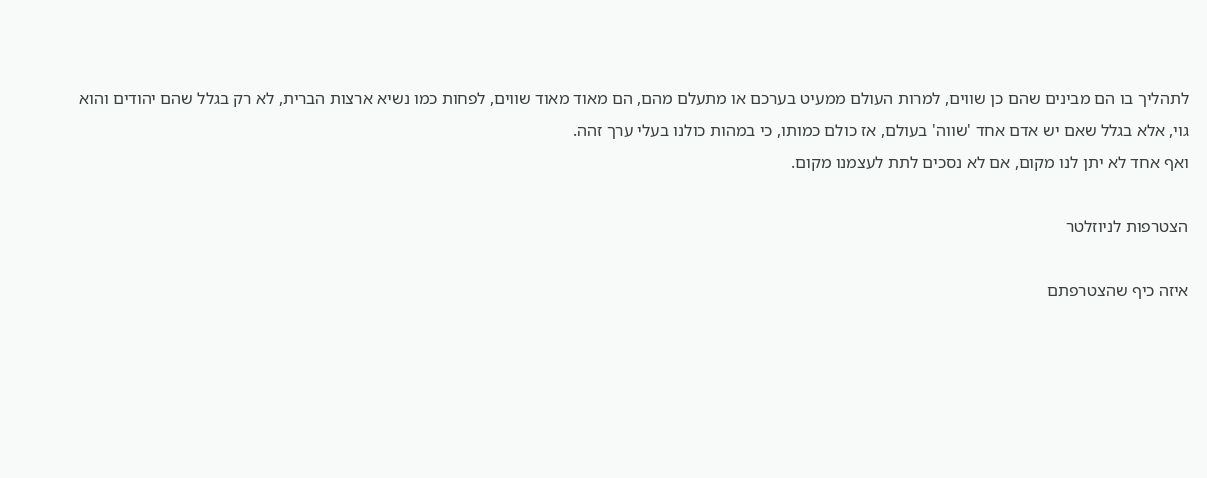לתהליך בו הם מבינים שהם כן שווים, למרות העולם ממעיט בערכם או מתעלם מהם, הם מאוד מאוד שווים, לפחות כמו נשיא ארצות הברית, לא רק בגלל שהם יהודים והוא גוי, אלא בגלל שאם יש אדם אחד 'שווה' בעולם, אז כולם כמותו, כי במהות כולנו בעלי ערך זהה.
ואף אחד לא יתן לנו מקום, אם לא נסכים לתת לעצמנו מקום.

הצטרפות לניוזלטר

איזה כיף שהצטרפתם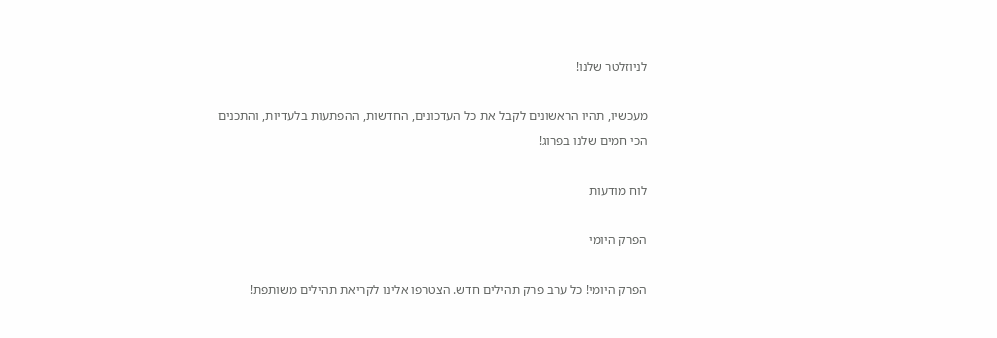לניוזלטר שלנו!

מעכשיו, תהיו הראשונים לקבל את כל העדכונים, החדשות, ההפתעות בלעדיות, והתכנים הכי חמים שלנו בפרוג!

לוח מודעות

הפרק היומי

הפרק היומי! כל ערב פרק תהילים חדש. הצטרפו אלינו לקריאת תהילים משותפת!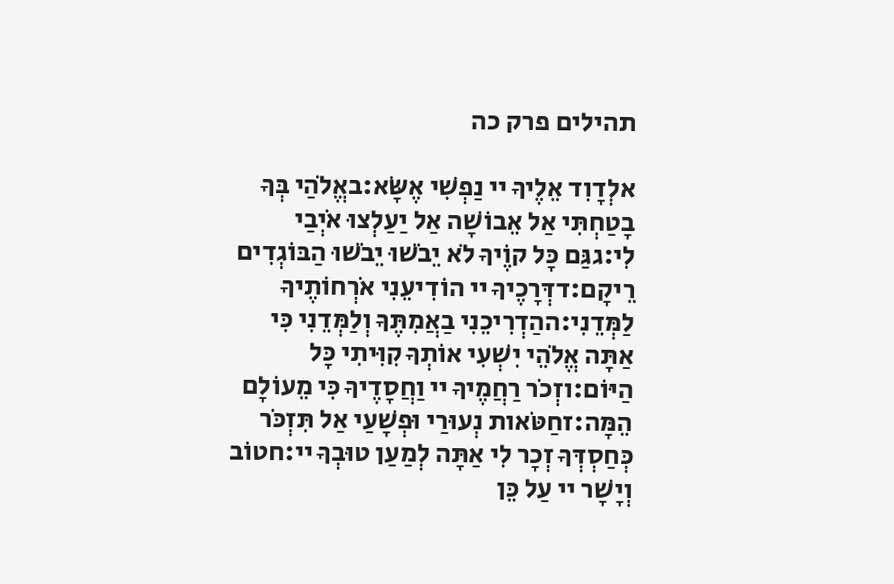תהילים פרק כה

אלְדָוִד אֵלֶיךָ יי נַפְשִׁי אֶשָּׂא:באֱלֹהַי בְּךָ בָטַחְתִּי אַל אֵבוֹשָׁה אַל יַעַלְצוּ אֹיְבַי לִי:גגַּם כָּל קוֶֹיךָ לֹא יֵבֹשׁוּ יֵבֹשׁוּ הַבּוֹגְדִים רֵיקָם:דדְּרָכֶיךָ יי הוֹדִיעֵנִי אֹרְחוֹתֶיךָ לַמְּדֵנִי:ההַדְרִיכֵנִי בַאֲמִתֶּךָ וְלַמְּדֵנִי כִּי אַתָּה אֱלֹהֵי יִשְׁעִי אוֹתְךָ קִוִּיתִי כָּל הַיּוֹם:וזְכֹר רַחֲמֶיךָ יי וַחֲסָדֶיךָ כִּי מֵעוֹלָם הֵמָּה:זחַטֹּאות נְעוּרַי וּפְשָׁעַי אַל תִּזְכֹּר כְּחַסְדְּךָ זְכָר לִי אַתָּה לְמַעַן טוּבְךָ יי:חטוֹב וְיָשָׁר יי עַל כֵּן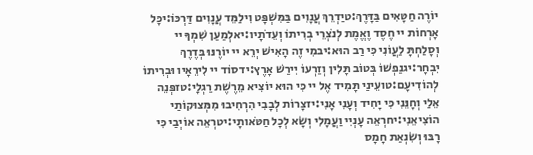יוֹרֶה חַטָּאִים בַּדָּרֶךְ:טיַדְרֵךְ עֲנָוִים בַּמִּשְׁפָּט וִילַמֵּד עֲנָוִים דַּרְכּוֹ:יכָּל אָרְחוֹת יי חֶסֶד וֶאֱמֶת לְנֹצְרֵי בְרִיתוֹ וְעֵדֹתָיו:יאלְמַעַן שִׁמְךָ יי וְסָלַחְתָּ לַעֲוֹנִי כִּי רַב הוּא:יבמִי זֶה הָאִישׁ יְרֵא יי יוֹרֶנּוּ בְּדֶרֶךְ יִבְחָר:יגנַפְשׁוֹ בְּטוֹב תָּלִין וְזַרְעוֹ יִירַשׁ אָרֶץ:ידסוֹד יי לִירֵאָיו וּבְרִיתוֹ לְהוֹדִיעָם:טועֵינַי תָּמִיד אֶל יי כִּי הוּא יוֹצִיא מֵרֶשֶׁת רַגְלָי:טזפְּנֵה אֵלַי וְחָנֵּנִי כִּי יָחִיד וְעָנִי אָנִי:יזצָרוֹת לְבָבִי הִרְחִיבוּ מִמְּצוּקוֹתַי הוֹצִיאֵנִי:יחרְאֵה עָנְיִי וַעֲמָלִי וְשָׂא לְכָל חַטֹּאותָי:יטרְאֵה אוֹיְבַי כִּי רָבּוּ וְשִׂנְאַת חָמָס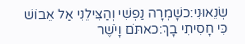שְׂנֵאוּנִי:כשָׁמְרָה נַפְשִׁי וְהַצִּילֵנִי אַל אֵבוֹשׁ כִּי חָסִיתִי בָךְ:כאתֹּם וָיֹשֶׁר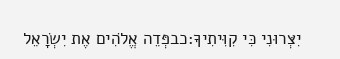יִצְּרוּנִי כִּי קִוִּיתִיךָ:כבפְּדֵה אֱלֹהִים אֶת יִשְׂרָאֵל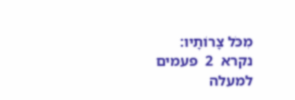מִכֹּל צָרוֹתָיו:
נקרא  2  פעמים
למעלה